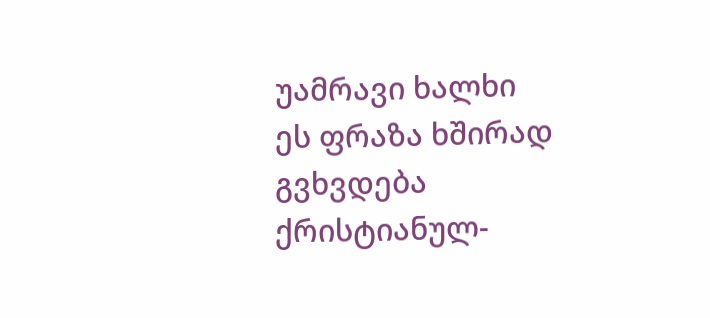უამრავი ხალხი
ეს ფრაზა ხშირად გვხვდება ქრისტიანულ-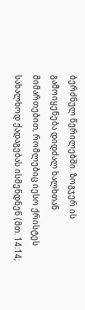ბერძნულ წერილებში. ზოგჯერ ის გამოიყენება დიდძალ ხალხთან მიმართებით, რომლებიც იესო ქრისტეს სახალხოდ ქადაგებას ისმენდნენ (მთ. 14:14;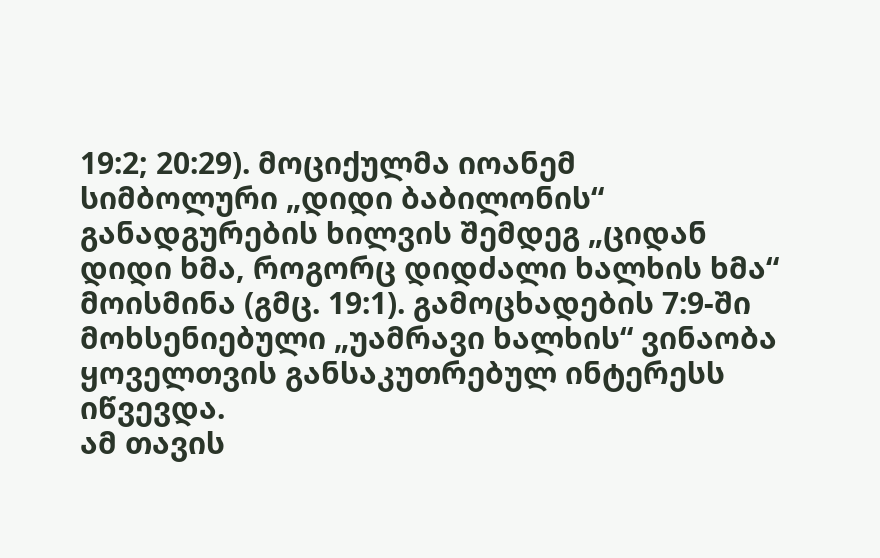19:2; 20:29). მოციქულმა იოანემ სიმბოლური „დიდი ბაბილონის“ განადგურების ხილვის შემდეგ „ციდან დიდი ხმა, როგორც დიდძალი ხალხის ხმა“ მოისმინა (გმც. 19:1). გამოცხადების 7:9-ში მოხსენიებული „უამრავი ხალხის“ ვინაობა ყოველთვის განსაკუთრებულ ინტერესს იწვევდა.
ამ თავის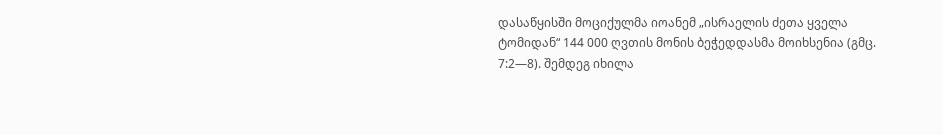დასაწყისში მოციქულმა იოანემ „ისრაელის ძეთა ყველა ტომიდან“ 144 000 ღვთის მონის ბეჭედდასმა მოიხსენია (გმც. 7:2—8). შემდეგ იხილა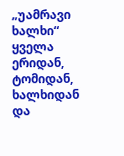„უამრავი ხალხი“ ყველა ერიდან, ტომიდან, ხალხიდან და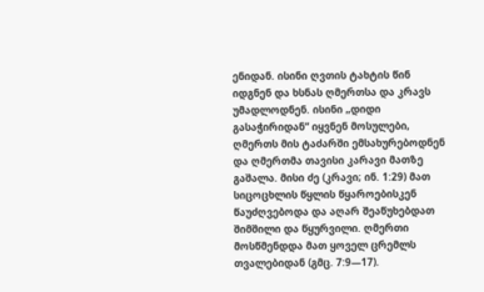ენიდან. ისინი ღვთის ტახტის წინ იდგნენ და ხსნას ღმერთსა და კრავს უმადლოდნენ. ისინი „დიდი გასაჭირიდან“ იყვნენ მოსულები, ღმერთს მის ტაძარში ემსახურებოდნენ და ღმერთმა თავისი კარავი მათზე გაშალა. მისი ძე (კრავი; ინ. 1:29) მათ სიცოცხლის წყლის წყაროებისკენ წაუძღვებოდა და აღარ შეაწუხებდათ შიმშილი და წყურვილი. ღმერთი მოსწმენდდა მათ ყოველ ცრემლს თვალებიდან (გმც. 7:9—17).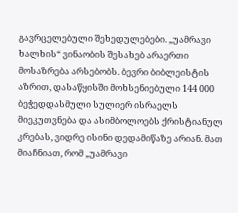გავრცელებული შეხედულებები. „უამრავი ხალხის“ ვინაობის შესახებ არაერთი მოსაზრება არსებობს. ბევრი ბიბლეისტის აზრით, დასაწყისში მოხსენიებული 144 000 ბეჭედდასმული სულიერ ისრაელს მიეკუთვნება და ასიმბოლოებს ქრისტიანულ კრებას, ვიდრე ისინი დედამიწაზე არიან. მათ მიაჩნიათ, რომ „უამრავი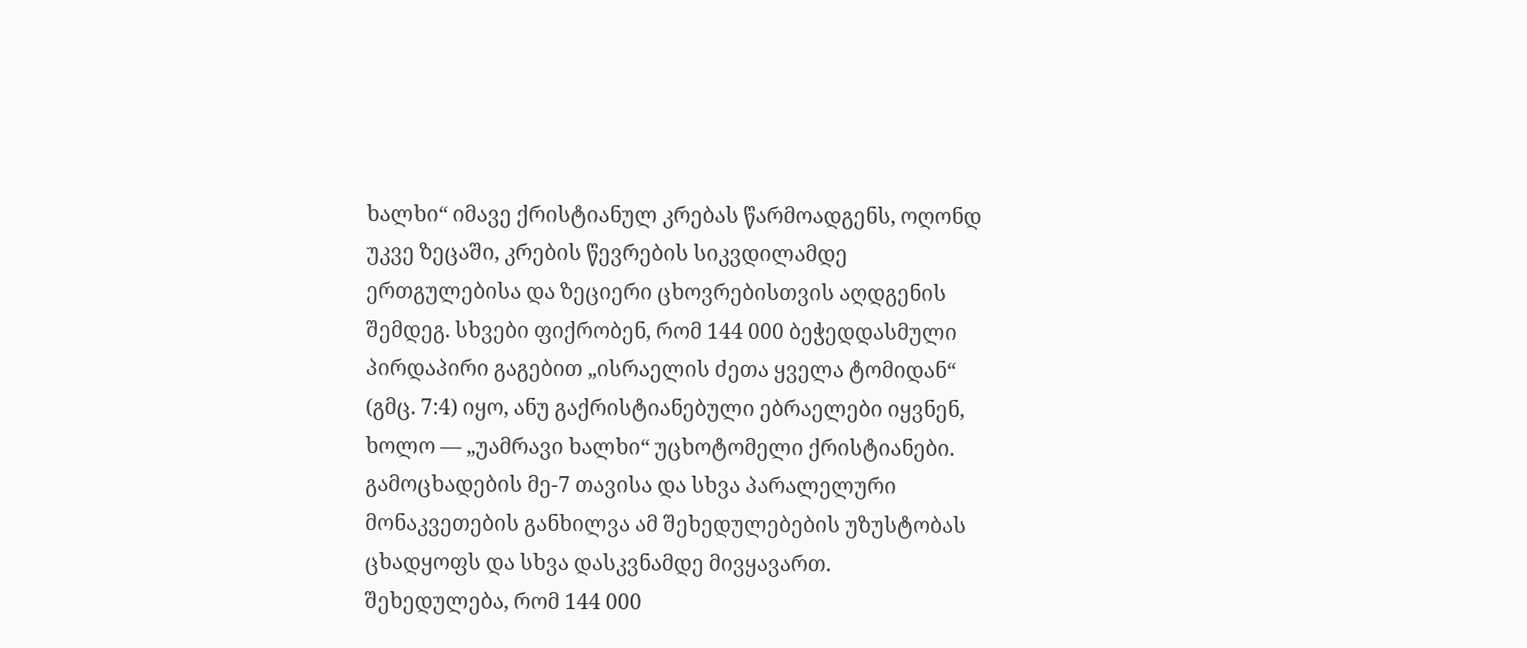ხალხი“ იმავე ქრისტიანულ კრებას წარმოადგენს, ოღონდ უკვე ზეცაში, კრების წევრების სიკვდილამდე ერთგულებისა და ზეციერი ცხოვრებისთვის აღდგენის შემდეგ. სხვები ფიქრობენ, რომ 144 000 ბეჭედდასმული პირდაპირი გაგებით „ისრაელის ძეთა ყველა ტომიდან“ (გმც. 7:4) იყო, ანუ გაქრისტიანებული ებრაელები იყვნენ, ხოლო — „უამრავი ხალხი“ უცხოტომელი ქრისტიანები. გამოცხადების მე-7 თავისა და სხვა პარალელური მონაკვეთების განხილვა ამ შეხედულებების უზუსტობას ცხადყოფს და სხვა დასკვნამდე მივყავართ.
შეხედულება, რომ 144 000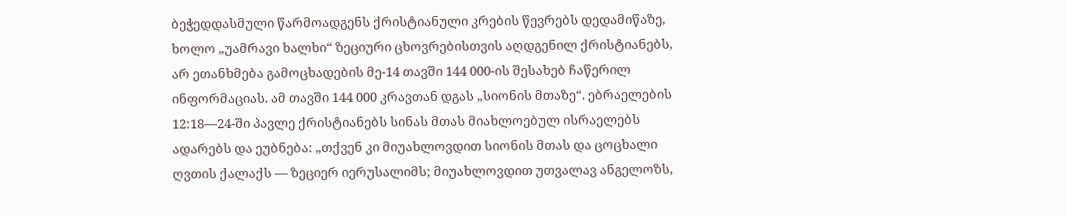ბეჭედდასმული წარმოადგენს ქრისტიანული კრების წევრებს დედამიწაზე, ხოლო „უამრავი ხალხი“ ზეციური ცხოვრებისთვის აღდგენილ ქრისტიანებს, არ ეთანხმება გამოცხადების მე-14 თავში 144 000-ის შესახებ ჩაწერილ ინფორმაციას. ამ თავში 144 000 კრავთან დგას „სიონის მთაზე“. ებრაელების 12:18—24-ში პავლე ქრისტიანებს სინას მთას მიახლოებულ ისრაელებს ადარებს და ეუბნება: „თქვენ კი მიუახლოვდით სიონის მთას და ცოცხალი ღვთის ქალაქს — ზეციერ იერუსალიმს; მიუახლოვდით უთვალავ ანგელოზს,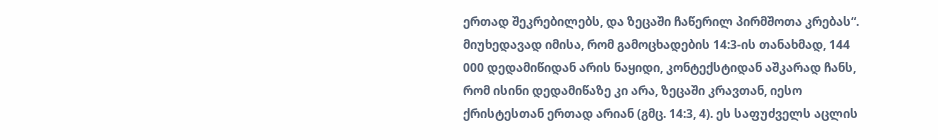ერთად შეკრებილებს, და ზეცაში ჩაწერილ პირმშოთა კრებას“. მიუხედავად იმისა, რომ გამოცხადების 14:3-ის თანახმად, 144 000 დედამიწიდან არის ნაყიდი, კონტექსტიდან აშკარად ჩანს, რომ ისინი დედამიწაზე კი არა, ზეცაში კრავთან, იესო ქრისტესთან ერთად არიან (გმც. 14:3, 4). ეს საფუძველს აცლის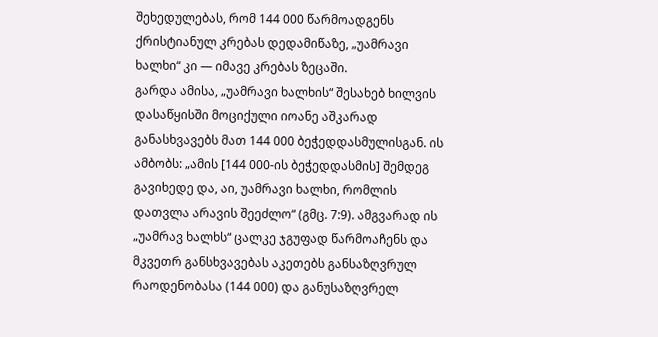შეხედულებას, რომ 144 000 წარმოადგენს ქრისტიანულ კრებას დედამიწაზე, „უამრავი ხალხი“ კი — იმავე კრებას ზეცაში.
გარდა ამისა, „უამრავი ხალხის“ შესახებ ხილვის დასაწყისში მოციქული იოანე აშკარად განასხვავებს მათ 144 000 ბეჭედდასმულისგან. ის ამბობს: „ამის [144 000-ის ბეჭედდასმის] შემდეგ გავიხედე და, აი, უამრავი ხალხი, რომლის დათვლა არავის შეეძლო“ (გმც. 7:9). ამგვარად ის „უამრავ ხალხს“ ცალკე ჯგუფად წარმოაჩენს და მკვეთრ განსხვავებას აკეთებს განსაზღვრულ რაოდენობასა (144 000) და განუსაზღვრელ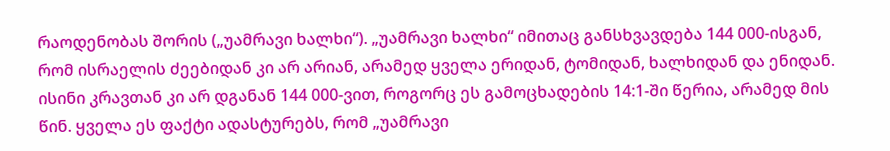რაოდენობას შორის („უამრავი ხალხი“). „უამრავი ხალხი“ იმითაც განსხვავდება 144 000-ისგან, რომ ისრაელის ძეებიდან კი არ არიან, არამედ ყველა ერიდან, ტომიდან, ხალხიდან და ენიდან. ისინი კრავთან კი არ დგანან 144 000-ვით, როგორც ეს გამოცხადების 14:1-ში წერია, არამედ მის წინ. ყველა ეს ფაქტი ადასტურებს, რომ „უამრავი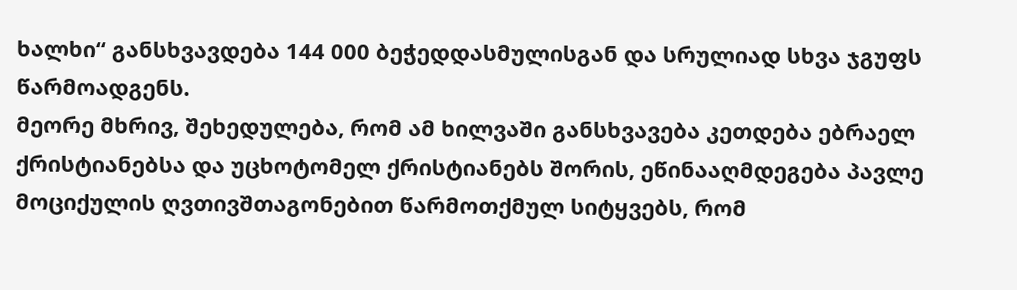ხალხი“ განსხვავდება 144 000 ბეჭედდასმულისგან და სრულიად სხვა ჯგუფს წარმოადგენს.
მეორე მხრივ, შეხედულება, რომ ამ ხილვაში განსხვავება კეთდება ებრაელ ქრისტიანებსა და უცხოტომელ ქრისტიანებს შორის, ეწინააღმდეგება პავლე მოციქულის ღვთივშთაგონებით წარმოთქმულ სიტყვებს, რომ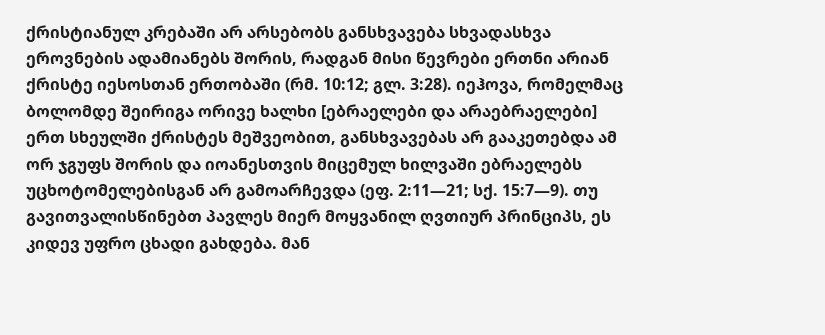ქრისტიანულ კრებაში არ არსებობს განსხვავება სხვადასხვა ეროვნების ადამიანებს შორის, რადგან მისი წევრები ერთნი არიან ქრისტე იესოსთან ერთობაში (რმ. 10:12; გლ. 3:28). იეჰოვა, რომელმაც ბოლომდე შეირიგა ორივე ხალხი [ებრაელები და არაებრაელები] ერთ სხეულში ქრისტეს მეშვეობით, განსხვავებას არ გააკეთებდა ამ ორ ჯგუფს შორის და იოანესთვის მიცემულ ხილვაში ებრაელებს უცხოტომელებისგან არ გამოარჩევდა (ეფ. 2:11—21; სქ. 15:7—9). თუ გავითვალისწინებთ პავლეს მიერ მოყვანილ ღვთიურ პრინციპს, ეს კიდევ უფრო ცხადი გახდება. მან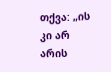თქვა: „ის კი არ არის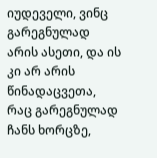იუდეველი, ვინც გარეგნულად არის ასეთი, და ის კი არ არის წინადაცვეთა, რაც გარეგნულად ჩანს ხორცზე,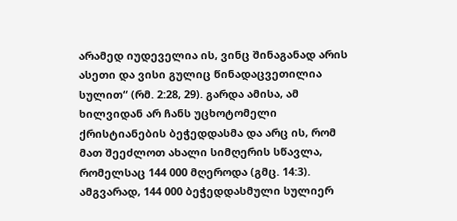არამედ იუდეველია ის, ვინც შინაგანად არის ასეთი და ვისი გულიც წინადაცვეთილია სულით“ (რმ. 2:28, 29). გარდა ამისა, ამ ხილვიდან არ ჩანს უცხოტომელი ქრისტიანების ბეჭედდასმა და არც ის, რომ მათ შეეძლოთ ახალი სიმღერის სწავლა, რომელსაც 144 000 მღეროდა (გმც. 14:3). ამგვარად, 144 000 ბეჭედდასმული სულიერ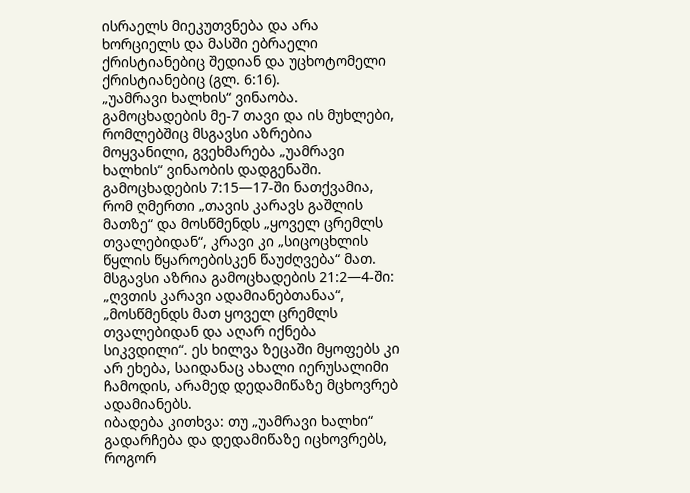ისრაელს მიეკუთვნება და არა ხორციელს და მასში ებრაელი ქრისტიანებიც შედიან და უცხოტომელი ქრისტიანებიც (გლ. 6:16).
„უამრავი ხალხის“ ვინაობა. გამოცხადების მე-7 თავი და ის მუხლები, რომლებშიც მსგავსი აზრებია მოყვანილი, გვეხმარება „უამრავი ხალხის“ ვინაობის დადგენაში. გამოცხადების 7:15—17-ში ნათქვამია, რომ ღმერთი „თავის კარავს გაშლის მათზე“ და მოსწმენდს „ყოველ ცრემლს თვალებიდან“, კრავი კი „სიცოცხლის წყლის წყაროებისკენ წაუძღვება“ მათ. მსგავსი აზრია გამოცხადების 21:2—4-ში: „ღვთის კარავი ადამიანებთანაა“, „მოსწმენდს მათ ყოველ ცრემლს თვალებიდან და აღარ იქნება სიკვდილი“. ეს ხილვა ზეცაში მყოფებს კი არ ეხება, საიდანაც ახალი იერუსალიმი ჩამოდის, არამედ დედამიწაზე მცხოვრებ ადამიანებს.
იბადება კითხვა: თუ „უამრავი ხალხი“ გადარჩება და დედამიწაზე იცხოვრებს, როგორ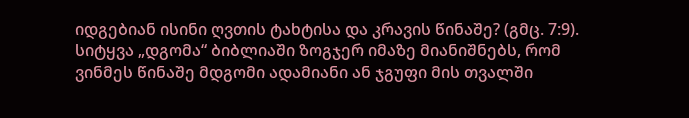იდგებიან ისინი ღვთის ტახტისა და კრავის წინაშე? (გმც. 7:9). სიტყვა „დგომა“ ბიბლიაში ზოგჯერ იმაზე მიანიშნებს, რომ ვინმეს წინაშე მდგომი ადამიანი ან ჯგუფი მის თვალში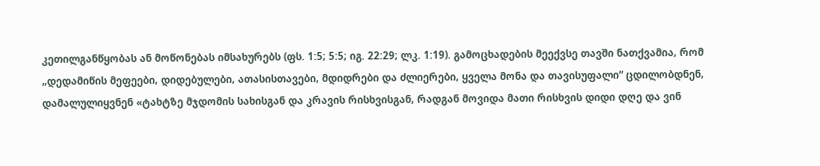კეთილგანწყობას ან მოწონებას იმსახურებს (ფს. 1:5; 5:5; იგ. 22:29; ლკ. 1:19). გამოცხადების მეექვსე თავში ნათქვამია, რომ „დედამიწის მეფეები, დიდებულები, ათასისთავები, მდიდრები და ძლიერები, ყველა მონა და თავისუფალი“ ცდილობდნენ, დამალულიყვნენ «ტახტზე მჯდომის სახისგან და კრავის რისხვისგან, რადგან მოვიდა მათი რისხვის დიდი დღე და ვინ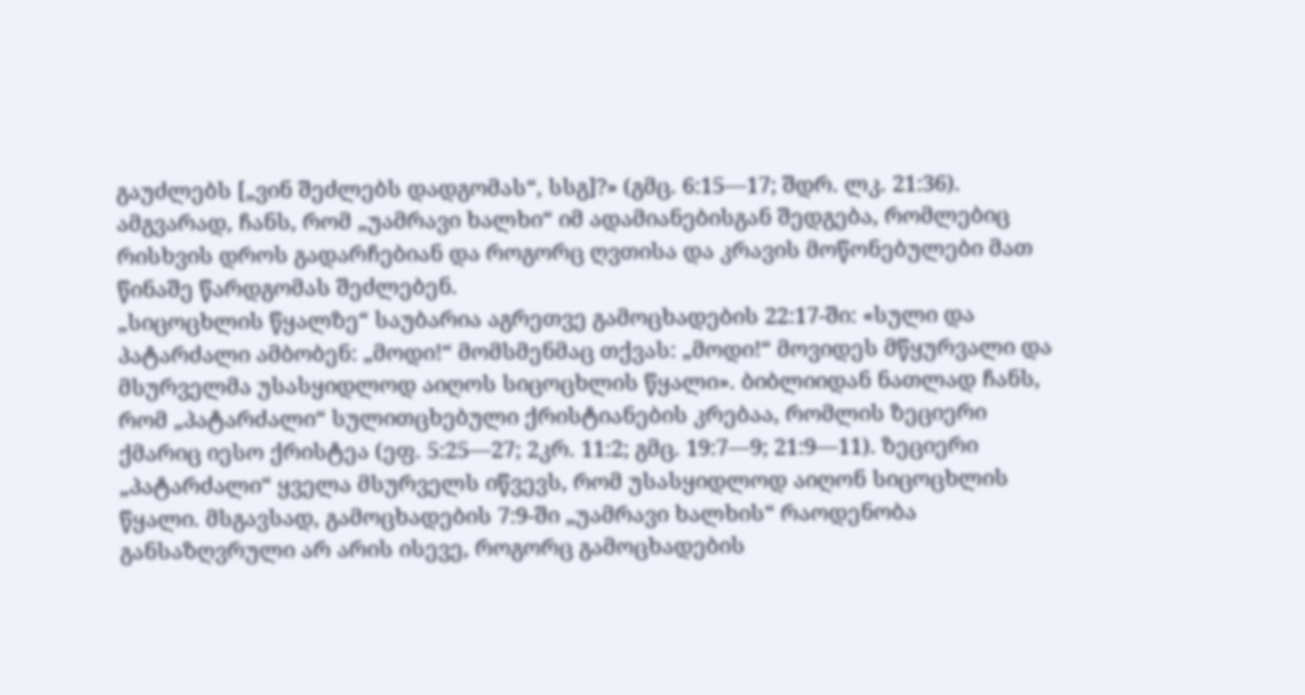გაუძლებს [„ვინ შეძლებს დადგომას“, სსგ]?» (გმც. 6:15—17; შდრ. ლკ. 21:36). ამგვარად, ჩანს, რომ „უამრავი ხალხი“ იმ ადამიანებისგან შედგება, რომლებიც რისხვის დროს გადარჩებიან და როგორც ღვთისა და კრავის მოწონებულები მათ წინაშე წარდგომას შეძლებენ.
„სიცოცხლის წყალზე“ საუბარია აგრეთვე გამოცხადების 22:17-ში: «სული და პატარძალი ამბობენ: „მოდი!“ მომსმენმაც თქვას: „მოდი!“ მოვიდეს მწყურვალი და მსურველმა უსასყიდლოდ აიღოს სიცოცხლის წყალი». ბიბლიიდან ნათლად ჩანს, რომ „პატარძალი“ სულითცხებული ქრისტიანების კრებაა, რომლის ზეციერი ქმარიც იესო ქრისტეა (ეფ. 5:25—27; 2კრ. 11:2; გმც. 19:7—9; 21:9—11). ზეციერი „პატარძალი“ ყველა მსურველს იწვევს, რომ უსასყიდლოდ აიღონ სიცოცხლის წყალი. მსგავსად, გამოცხადების 7:9-ში „უამრავი ხალხის“ რაოდენობა განსაზღვრული არ არის ისევე, როგორც გამოცხადების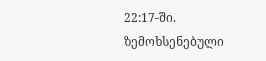22:17-ში.
ზემოხსენებული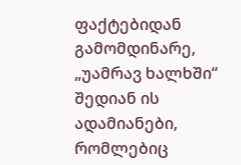ფაქტებიდან გამომდინარე, „უამრავ ხალხში“ შედიან ის ადამიანები, რომლებიც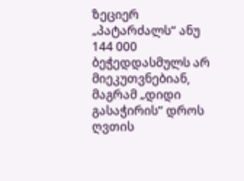ზეციერ „პატარძალს“ ანუ 144 000 ბეჭედდასმულს არ მიეკუთვნებიან, მაგრამ „დიდი გასაჭირის“ დროს ღვთის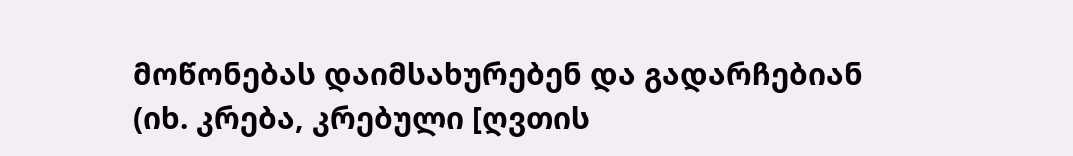მოწონებას დაიმსახურებენ და გადარჩებიან (იხ. კრება, კრებული [ღვთის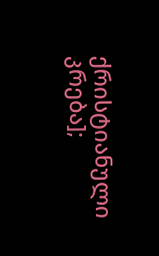ქრისტიანული კრება];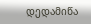დედამიწა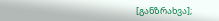[განზრახვა];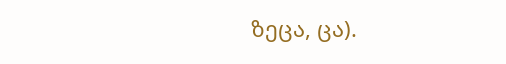ზეცა, ცა).